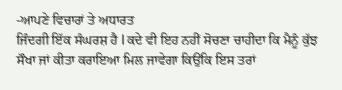-ਆਪਣੇ ਵਿਚਾਰਾਂ ਤੇ ਅਧਾਰਤ
ਜਿੰਦਗੀ ਇੱਕ ਸੰਘਰਸ਼ ਹੈ l ਕਦੇ ਵੀ ਇਹ ਨਹੀਂ ਸੋਚਣਾ ਚਾਹੀਦਾ ਕਿ ਮੈਨੂੰ ਕੁੱਝ ਸੌਖਾ ਜਾਂ ਕੀਤਾ ਕਰਾਇਆ ਮਿਲ ਜਾਵੇਗਾ ਕਿਉਂਕਿ ਇਸ ਤਰਾਂ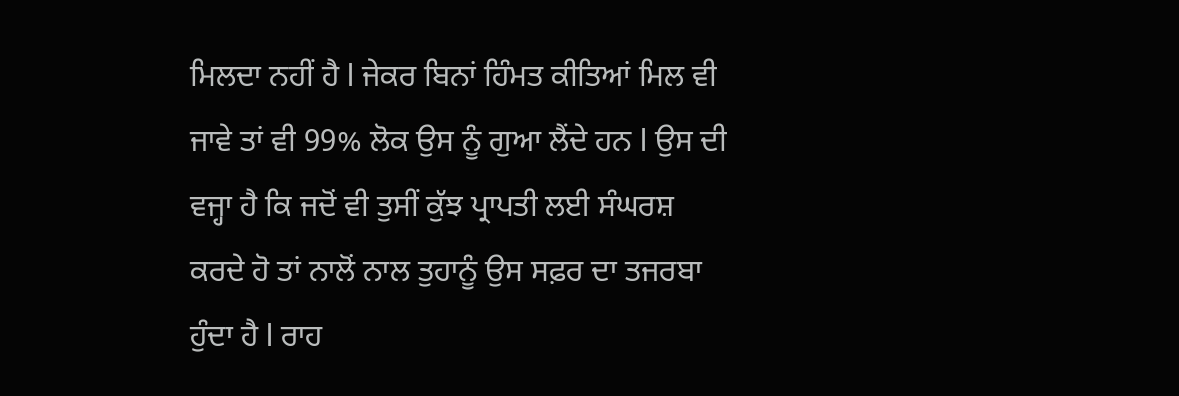ਮਿਲਦਾ ਨਹੀਂ ਹੈ l ਜੇਕਰ ਬਿਨਾਂ ਹਿੰਮਤ ਕੀਤਿਆਂ ਮਿਲ ਵੀ ਜਾਵੇ ਤਾਂ ਵੀ 99% ਲੋਕ ਉਸ ਨੂੰ ਗੁਆ ਲੈਂਦੇ ਹਨ l ਉਸ ਦੀ ਵਜ੍ਹਾ ਹੈ ਕਿ ਜਦੋਂ ਵੀ ਤੁਸੀਂ ਕੁੱਝ ਪ੍ਰਾਪਤੀ ਲਈ ਸੰਘਰਸ਼ ਕਰਦੇ ਹੋ ਤਾਂ ਨਾਲੋਂ ਨਾਲ ਤੁਹਾਨੂੰ ਉਸ ਸਫ਼ਰ ਦਾ ਤਜਰਬਾ ਹੁੰਦਾ ਹੈ l ਰਾਹ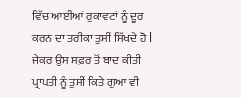ਵਿੱਚ ਆਈਆਂ ਰੁਕਾਵਟਾਂ ਨੂੰ ਦੂਰ ਕਰਨ ਦਾ ਤਰੀਕਾ ਤੁਸੀਂ ਸਿੱਖਦੇ ਹੋ l ਜੇਕਰ ਉਸ ਸਫ਼ਰ ਤੋਂ ਬਾਦ ਕੀਤੀ ਪ੍ਰਾਪਤੀ ਨੂੰ ਤੁਸੀਂ ਕਿਤੇ ਗੁਆ ਵੀ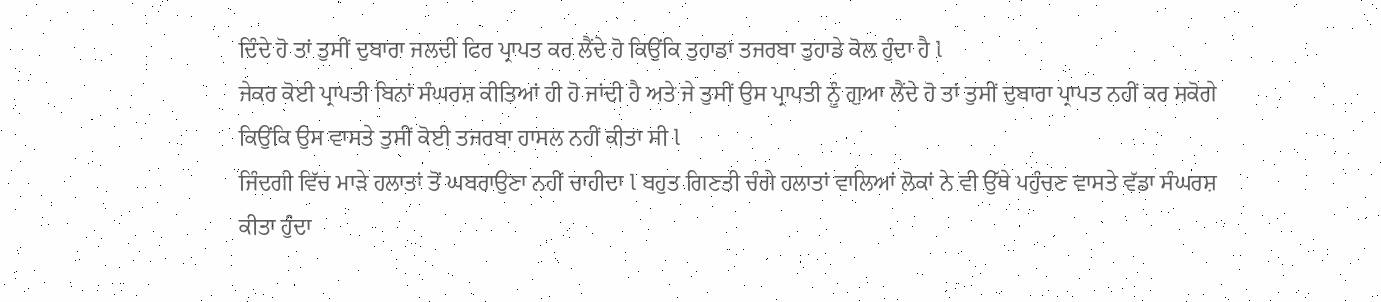ਦਿੰਦੇ ਹੋ ਤਾਂ ਤੁਸੀਂ ਦੁਬਾਰਾ ਜਲਦੀ ਫਿਰ ਪ੍ਰਾਪਤ ਕਰ ਲੈਂਦੇ ਹੋ ਕਿਉਂਕਿ ਤੁਹਾਡਾ ਤਜਰਬਾ ਤੁਹਾਡੇ ਕੋਲ ਹੁੰਦਾ ਹੈ l
ਜੇਕਰ ਕੋਈ ਪ੍ਰਾਪਤੀ ਬਿਨਾਂ ਸੰਘਰਸ਼ ਕੀਤਿਆਂ ਹੀ ਹੋ ਜਾਂਦੀ ਹੈ ਅਤੇ ਜੇ ਤੁਸੀਂ ਉਸ ਪ੍ਰਾਪਤੀ ਨੂੰ ਗੁਆ ਲੈਂਦੇ ਹੋ ਤਾਂ ਤੁਸੀਂ ਦੁਬਾਰਾ ਪ੍ਰਾਪਤ ਨਹੀਂ ਕਰ ਸਕੋਗੇ ਕਿਉਂਕਿ ਉਸ ਵਾਸਤੇ ਤੁਸੀਂ ਕੋਈ ਤਜਰਬਾ ਹਾਸਲ ਨਹੀਂ ਕੀਤਾ ਸੀ l
ਜਿੰਦਗੀ ਵਿੱਚ ਮਾੜੇ ਹਲਾਤਾਂ ਤੋਂ ਘਬਰਾਉਣਾ ਨਹੀਂ ਚਾਹੀਦਾ l ਬਹੁਤ ਗਿਣਤੀ ਚੰਗੇ ਹਲਾਤਾਂ ਵਾਲਿਆਂ ਲੋਕਾਂ ਨੇ ਵੀ ਉੱਥੇ ਪਹੁੰਚਣ ਵਾਸਤੇ ਵੱਡਾ ਸੰਘਰਸ਼ ਕੀਤਾ ਹੁੰਦਾ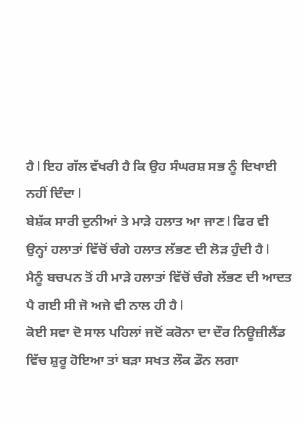ਹੈ l ਇਹ ਗੱਲ ਵੱਖਰੀ ਹੈ ਕਿ ਉਹ ਸੰਘਰਸ਼ ਸਭ ਨੂੰ ਦਿਖਾਈ ਨਹੀਂ ਦਿੰਦਾ l
ਬੇਸ਼ੱਕ ਸਾਰੀ ਦੁਨੀਆਂ ਤੇ ਮਾੜੇ ਹਲਾਤ ਆ ਜਾਣ l ਫਿਰ ਵੀ ਉਨ੍ਹਾਂ ਹਲਾਤਾਂ ਵਿੱਚੋਂ ਚੰਗੇ ਹਲਾਤ ਲੱਭਣ ਦੀ ਲੋੜ ਹੁੰਦੀ ਹੈ l
ਮੈਨੂੰ ਬਚਪਨ ਤੋਂ ਹੀ ਮਾੜੇ ਹਲਾਤਾਂ ਵਿੱਚੋਂ ਚੰਗੇ ਲੱਭਣ ਦੀ ਆਦਤ ਪੈ ਗਈ ਸੀ ਜੋ ਅਜੇ ਵੀ ਨਾਲ ਹੀ ਹੈ l
ਕੋਈ ਸਵਾ ਦੋ ਸਾਲ ਪਹਿਲਾਂ ਜਦੋਂ ਕਰੋਨਾ ਦਾ ਦੌਰ ਨਿਊਜ਼ੀਲੈਂਡ ਵਿੱਚ ਸ਼ੁਰੂ ਹੋਇਆ ਤਾਂ ਬੜਾ ਸਖਤ ਲੌਕ ਡੌਨ ਲਗਾ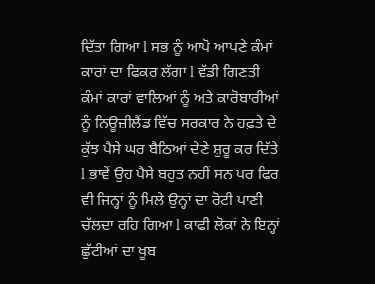ਦਿੱਤਾ ਗਿਆ l ਸਭ ਨੂੰ ਆਪੋ ਆਪਣੇ ਕੰਮਾਂ ਕਾਰਾਂ ਦਾ ਫਿਕਰ ਲੱਗਾ l ਵੱਡੀ ਗਿਣਤੀ ਕੰਮਾਂ ਕਾਰਾਂ ਵਾਲਿਆਂ ਨੂੰ ਅਤੇ ਕਾਰੋਬਾਰੀਆਂ ਨੂੰ ਨਿਊਜ਼ੀਲੈਂਡ ਵਿੱਚ ਸਰਕਾਰ ਨੇ ਹਫ਼ਤੇ ਦੇ ਕੁੱਝ ਪੈਸੇ ਘਰ ਬੈਠਿਆਂ ਦੇਣੇ ਸ਼ੁਰੂ ਕਰ ਦਿੱਤੇ l ਭਾਵੇਂ ਉਹ ਪੈਸੇ ਬਹੁਤ ਨਹੀਂ ਸਨ ਪਰ ਫਿਰ ਵੀ ਜਿਨ੍ਹਾਂ ਨੂੰ ਮਿਲੇ ਉਨ੍ਹਾਂ ਦਾ ਰੋਟੀ ਪਾਣੀ ਚੱਲਦਾ ਰਹਿ ਗਿਆ l ਕਾਫੀ ਲੋਕਾਂ ਨੇ ਇਨ੍ਹਾਂ ਛੁੱਟੀਆਂ ਦਾ ਖੂਬ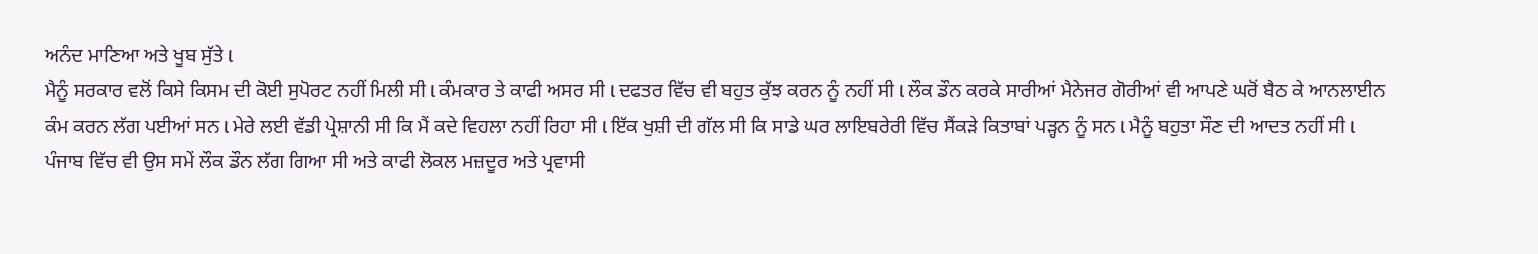ਅਨੰਦ ਮਾਣਿਆ ਅਤੇ ਖੂਬ ਸੁੱਤੇ l
ਮੈਨੂੰ ਸਰਕਾਰ ਵਲੋਂ ਕਿਸੇ ਕਿਸਮ ਦੀ ਕੋਈ ਸੁਪੋਰਟ ਨਹੀਂ ਮਿਲੀ ਸੀ l ਕੰਮਕਾਰ ਤੇ ਕਾਫੀ ਅਸਰ ਸੀ l ਦਫਤਰ ਵਿੱਚ ਵੀ ਬਹੁਤ ਕੁੱਝ ਕਰਨ ਨੂੰ ਨਹੀਂ ਸੀ l ਲੌਕ ਡੌਨ ਕਰਕੇ ਸਾਰੀਆਂ ਮੈਨੇਜਰ ਗੋਰੀਆਂ ਵੀ ਆਪਣੇ ਘਰੋਂ ਬੈਠ ਕੇ ਆਨਲਾਈਨ ਕੰਮ ਕਰਨ ਲੱਗ ਪਈਆਂ ਸਨ l ਮੇਰੇ ਲਈ ਵੱਡੀ ਪ੍ਰੇਸ਼ਾਨੀ ਸੀ ਕਿ ਮੈਂ ਕਦੇ ਵਿਹਲਾ ਨਹੀਂ ਰਿਹਾ ਸੀ l ਇੱਕ ਖੁਸ਼ੀ ਦੀ ਗੱਲ ਸੀ ਕਿ ਸਾਡੇ ਘਰ ਲਾਇਬਰੇਰੀ ਵਿੱਚ ਸੈਂਕੜੇ ਕਿਤਾਬਾਂ ਪੜ੍ਹਨ ਨੂੰ ਸਨ l ਮੈਨੂੰ ਬਹੁਤਾ ਸੌਣ ਦੀ ਆਦਤ ਨਹੀਂ ਸੀ l
ਪੰਜਾਬ ਵਿੱਚ ਵੀ ਉਸ ਸਮੇਂ ਲੌਕ ਡੌਨ ਲੱਗ ਗਿਆ ਸੀ ਅਤੇ ਕਾਫੀ ਲੋਕਲ ਮਜ਼ਦੂਰ ਅਤੇ ਪ੍ਰਵਾਸੀ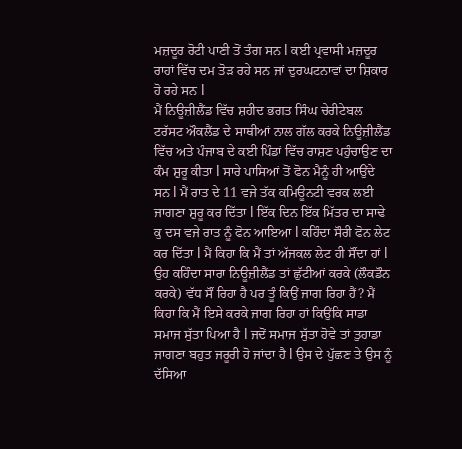ਮਜ਼ਦੂਰ ਰੋਟੀ ਪਾਣੀ ਤੋਂ ਤੰਗ ਸਨ l ਕਈ ਪ੍ਰਵਾਸੀ ਮਜ਼ਦੂਰ ਰਾਹਾਂ ਵਿੱਚ ਦਮ ਤੋੜ ਰਹੇ ਸਨ ਜਾਂ ਦੁਰਘਟਨਾਵਾਂ ਦਾ ਸ਼ਿਕਾਰ ਹੋ ਰਹੇ ਸਨ l
ਮੈਂ ਨਿਊਜ਼ੀਲੈਂਡ ਵਿੱਚ ਸ਼ਹੀਦ ਭਗਤ ਸਿੰਘ ਚੇਰੀਟੇਬਲ ਟਰੱਸਟ ਔਕਲੈਂਡ ਦੇ ਸਾਥੀਆਂ ਨਾਲ ਗੱਲ ਕਰਕੇ ਨਿਊਜ਼ੀਲੈਂਡ ਵਿੱਚ ਅਤੇ ਪੰਜਾਬ ਦੇ ਕਈ ਪਿੰਡਾਂ ਵਿੱਚ ਰਾਸ਼ਣ ਪਹੁੰਚਾਉਣ ਦਾ ਕੰਮ ਸ਼ੁਰੂ ਕੀਤਾ l ਸਾਰੇ ਪਾਸਿਆਂ ਤੋਂ ਫੋਨ ਮੈਨੂੰ ਹੀ ਆਉਂਦੇ ਸਨ l ਮੈਂ ਰਾਤ ਦੇ 11 ਵਜੇ ਤੱਕ ਕਮਿਊਨਟੀ ਵਰਕ ਲਈ ਜਾਗਣਾ ਸ਼ੁਰੂ ਕਰ ਦਿੱਤਾ l ਇੱਕ ਦਿਨ ਇੱਕ ਮਿੱਤਰ ਦਾ ਸਾਢੇ ਕੁ ਦਸ ਵਜੇ ਰਾਤ ਨੂੰ ਫੋਨ ਆਇਆ l ਕਹਿੰਦਾ ਸੌਰੀ ਫੋਨ ਲੇਟ ਕਰ ਦਿੱਤਾ l ਮੈਂ ਕਿਹਾ ਕਿ ਮੈਂ ਤਾਂ ਅੱਜਕਲ ਲੇਟ ਹੀ ਸੌਂਦਾ ਹਾਂ l ਉਹ ਕਹਿੰਦਾ ਸਾਰਾ ਨਿਊਜ਼ੀਲੈਂਡ ਤਾਂ ਛੁੱਟੀਆਂ ਕਰਕੇ (ਲੌਕਡੌਨ ਕਰਕੇ) ਵੱਧ ਸੌਂ ਰਿਹਾ ਹੈ ਪਰ ਤੂੰ ਕਿਉਂ ਜਾਗ ਰਿਹਾ ਹੈਂ? ਮੈਂ ਕਿਹਾ ਕਿ ਮੈਂ ਇਸੇ ਕਰਕੇ ਜਾਗ ਰਿਹਾ ਹਾਂ ਕਿਉਂਕਿ ਸਾਡਾ ਸਮਾਜ ਸੁੱਤਾ ਪਿਆ ਹੈ l ਜਦੋਂ ਸਮਾਜ ਸੁੱਤਾ ਹੋਵੇ ਤਾਂ ਤੁਹਾਡਾ ਜਾਗਣਾ ਬਹੁਤ ਜਰੂਰੀ ਹੋ ਜਾਂਦਾ ਹੈ l ਉਸ ਦੇ ਪੁੱਛਣ ਤੇ ਉਸ ਨੂੰ ਦੱਸਿਆ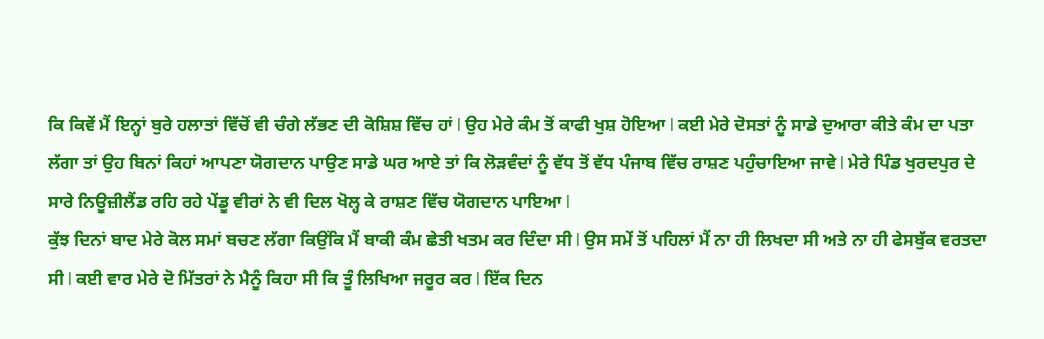ਕਿ ਕਿਵੇਂ ਮੈਂ ਇਨ੍ਹਾਂ ਬੁਰੇ ਹਲਾਤਾਂ ਵਿੱਚੋਂ ਵੀ ਚੰਗੇ ਲੱਭਣ ਦੀ ਕੋਸ਼ਿਸ਼ ਵਿੱਚ ਹਾਂ l ਉਹ ਮੇਰੇ ਕੰਮ ਤੋਂ ਕਾਫੀ ਖੁਸ਼ ਹੋਇਆ l ਕਈ ਮੇਰੇ ਦੋਸਤਾਂ ਨੂੰ ਸਾਡੇ ਦੁਆਰਾ ਕੀਤੇ ਕੰਮ ਦਾ ਪਤਾ ਲੱਗਾ ਤਾਂ ਉਹ ਬਿਨਾਂ ਕਿਹਾਂ ਆਪਣਾ ਯੋਗਦਾਨ ਪਾਉਣ ਸਾਡੇ ਘਰ ਆਏ ਤਾਂ ਕਿ ਲੋੜਵੰਦਾਂ ਨੂੰ ਵੱਧ ਤੋਂ ਵੱਧ ਪੰਜਾਬ ਵਿੱਚ ਰਾਸ਼ਣ ਪਹੁੰਚਾਇਆ ਜਾਵੇ l ਮੇਰੇ ਪਿੰਡ ਖੁਰਦਪੁਰ ਦੇ ਸਾਰੇ ਨਿਊਜ਼ੀਲੈਂਡ ਰਹਿ ਰਹੇ ਪੇਂਡੂ ਵੀਰਾਂ ਨੇ ਵੀ ਦਿਲ ਖੋਲ੍ਹ ਕੇ ਰਾਸ਼ਣ ਵਿੱਚ ਯੋਗਦਾਨ ਪਾਇਆ l
ਕੁੱਝ ਦਿਨਾਂ ਬਾਦ ਮੇਰੇ ਕੋਲ ਸਮਾਂ ਬਚਣ ਲੱਗਾ ਕਿਉਂਕਿ ਮੈਂ ਬਾਕੀ ਕੰਮ ਛੇਤੀ ਖਤਮ ਕਰ ਦਿੰਦਾ ਸੀ l ਉਸ ਸਮੇਂ ਤੋਂ ਪਹਿਲਾਂ ਮੈਂ ਨਾ ਹੀ ਲਿਖਦਾ ਸੀ ਅਤੇ ਨਾ ਹੀ ਫੇਸਬੁੱਕ ਵਰਤਦਾ ਸੀ l ਕਈ ਵਾਰ ਮੇਰੇ ਦੋ ਮਿੱਤਰਾਂ ਨੇ ਮੈਨੂੰ ਕਿਹਾ ਸੀ ਕਿ ਤੂੰ ਲਿਖਿਆ ਜਰੂਰ ਕਰ l ਇੱਕ ਦਿਨ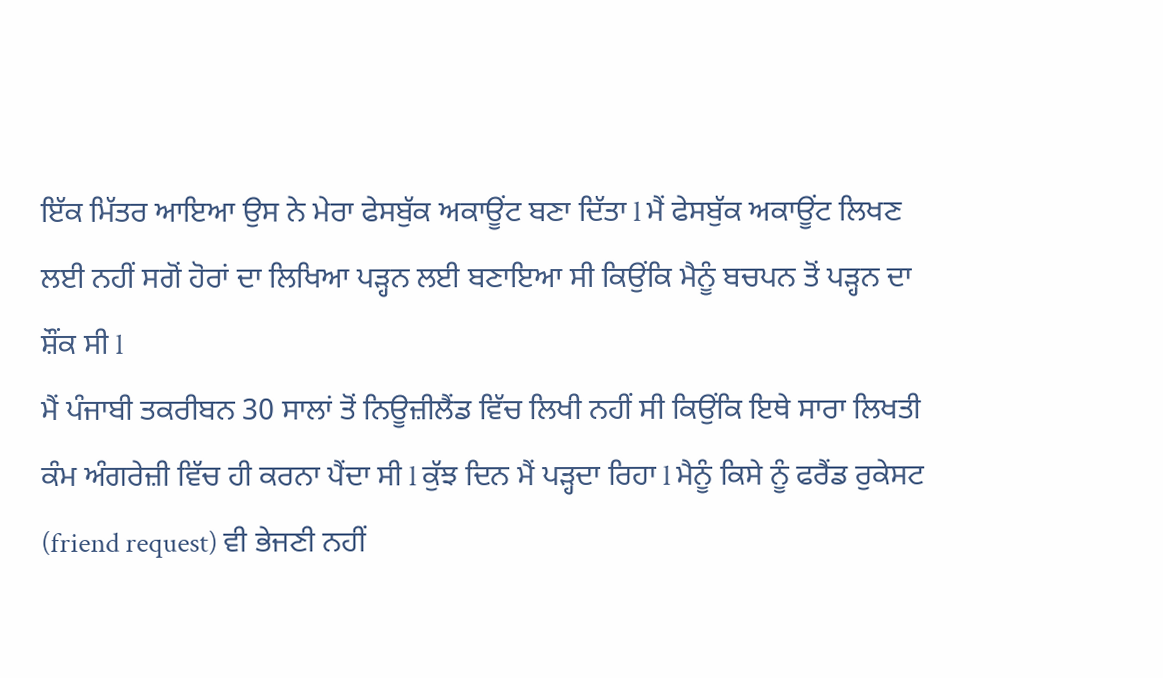ਇੱਕ ਮਿੱਤਰ ਆਇਆ ਉਸ ਨੇ ਮੇਰਾ ਫੇਸਬੁੱਕ ਅਕਾਊਂਟ ਬਣਾ ਦਿੱਤਾ l ਮੈਂ ਫੇਸਬੁੱਕ ਅਕਾਊਂਟ ਲਿਖਣ ਲਈ ਨਹੀਂ ਸਗੋਂ ਹੋਰਾਂ ਦਾ ਲਿਖਿਆ ਪੜ੍ਹਨ ਲਈ ਬਣਾਇਆ ਸੀ ਕਿਉਂਕਿ ਮੈਨੂੰ ਬਚਪਨ ਤੋਂ ਪੜ੍ਹਨ ਦਾ ਸ਼ੌਂਕ ਸੀ l
ਮੈਂ ਪੰਜਾਬੀ ਤਕਰੀਬਨ 30 ਸਾਲਾਂ ਤੋਂ ਨਿਊਜ਼ੀਲੈਂਡ ਵਿੱਚ ਲਿਖੀ ਨਹੀਂ ਸੀ ਕਿਉਂਕਿ ਇਥੇ ਸਾਰਾ ਲਿਖਤੀ ਕੰਮ ਅੰਗਰੇਜ਼ੀ ਵਿੱਚ ਹੀ ਕਰਨਾ ਪੈਂਦਾ ਸੀ l ਕੁੱਝ ਦਿਨ ਮੈਂ ਪੜ੍ਹਦਾ ਰਿਹਾ l ਮੈਨੂੰ ਕਿਸੇ ਨੂੰ ਫਰੈਂਡ ਰੁਕੇਸਟ (friend request) ਵੀ ਭੇਜਣੀ ਨਹੀਂ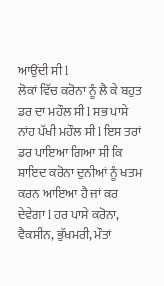ਆਉਂਦੀ ਸੀ l
ਲੋਕਾਂ ਵਿੱਚ ਕਰੋਨਾ ਨੂੰ ਲੈ ਕੇ ਬਹੁਤ ਡਰ ਦਾ ਮਹੌਲ ਸੀ l ਸਭ ਪਾਸੇ ਨਾਂਹ ਪੱਖੀ ਮਹੌਲ ਸੀ l ਇਸ ਤਰਾਂ ਡਰ ਪਾਇਆ ਗਿਆ ਸੀ ਕਿ ਸ਼ਾਇਦ ਕਰੋਨਾ ਦੁਨੀਆਂ ਨੂੰ ਖਤਮ ਕਰਨ ਆਇਆ ਹੈ ਜਾਂ ਕਰ ਦੇਵੇਗਾ l ਹਰ ਪਾਸੇ ਕਰੋਨਾ, ਵੈਕਸੀਨ, ਭੁੱਖਮਰੀ, ਮੌਤਾਂ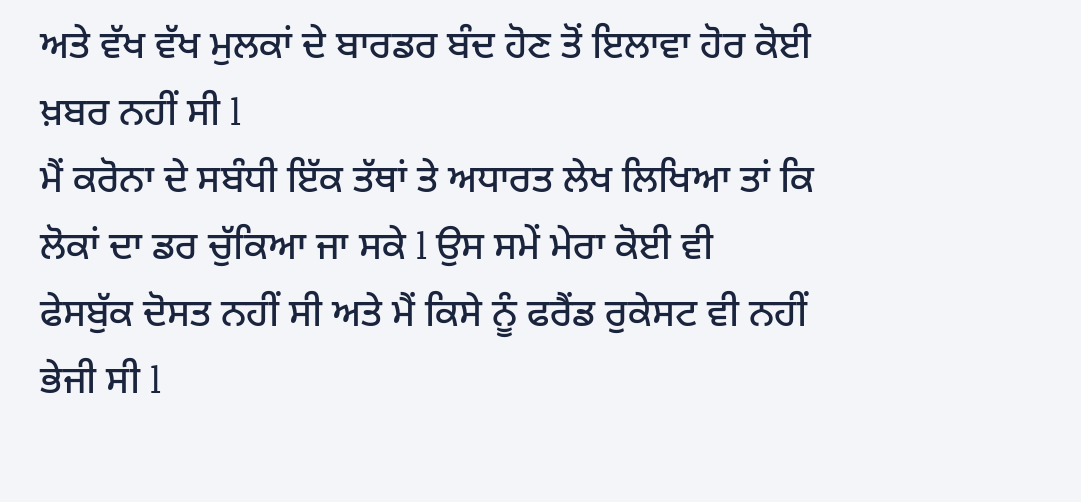ਅਤੇ ਵੱਖ ਵੱਖ ਮੁਲਕਾਂ ਦੇ ਬਾਰਡਰ ਬੰਦ ਹੋਣ ਤੋਂ ਇਲਾਵਾ ਹੋਰ ਕੋਈ ਖ਼ਬਰ ਨਹੀਂ ਸੀ l
ਮੈਂ ਕਰੋਨਾ ਦੇ ਸਬੰਧੀ ਇੱਕ ਤੱਥਾਂ ਤੇ ਅਧਾਰਤ ਲੇਖ ਲਿਖਿਆ ਤਾਂ ਕਿ ਲੋਕਾਂ ਦਾ ਡਰ ਚੁੱਕਿਆ ਜਾ ਸਕੇ l ਉਸ ਸਮੇਂ ਮੇਰਾ ਕੋਈ ਵੀ ਫੇਸਬੁੱਕ ਦੋਸਤ ਨਹੀਂ ਸੀ ਅਤੇ ਮੈਂ ਕਿਸੇ ਨੂੰ ਫਰੈਂਡ ਰੁਕੇਸਟ ਵੀ ਨਹੀਂ ਭੇਜੀ ਸੀ l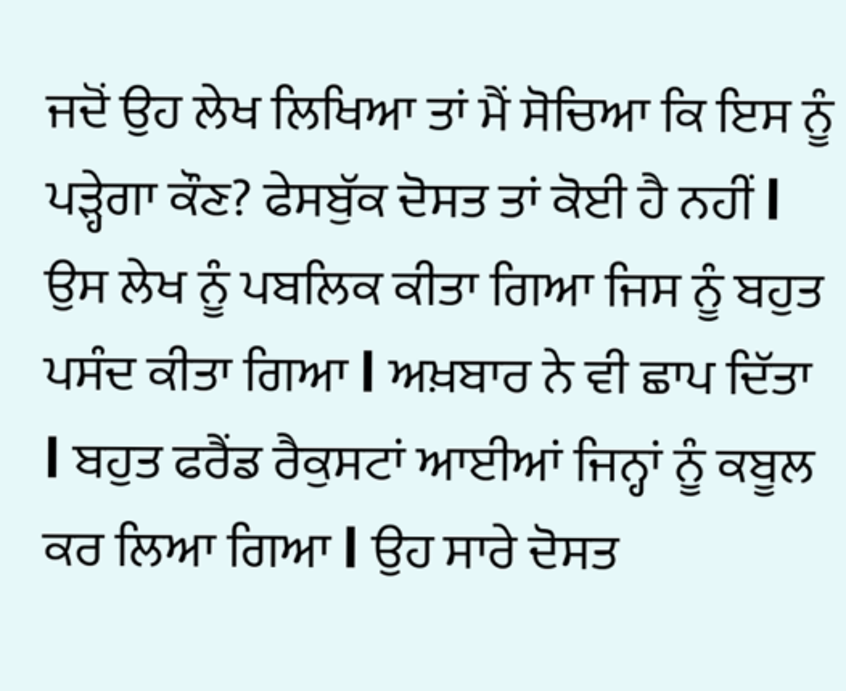ਜਦੋਂ ਉਹ ਲੇਖ ਲਿਖਿਆ ਤਾਂ ਮੈਂ ਸੋਚਿਆ ਕਿ ਇਸ ਨੂੰ ਪੜ੍ਹੇਗਾ ਕੌਣ? ਫੇਸਬੁੱਕ ਦੋਸਤ ਤਾਂ ਕੋਈ ਹੈ ਨਹੀਂ l ਉਸ ਲੇਖ ਨੂੰ ਪਬਲਿਕ ਕੀਤਾ ਗਿਆ ਜਿਸ ਨੂੰ ਬਹੁਤ ਪਸੰਦ ਕੀਤਾ ਗਿਆ l ਅਖ਼ਬਾਰ ਨੇ ਵੀ ਛਾਪ ਦਿੱਤਾ l ਬਹੁਤ ਫਰੈਂਡ ਰੈਕੁਸਟਾਂ ਆਈਆਂ ਜਿਨ੍ਹਾਂ ਨੂੰ ਕਬੂਲ ਕਰ ਲਿਆ ਗਿਆ l ਉਹ ਸਾਰੇ ਦੋਸਤ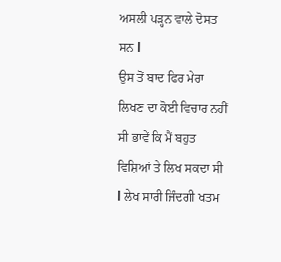ਅਸਲੀ ਪੜ੍ਹਨ ਵਾਲੇ ਦੋਸਤ ਸਨ l
ਉਸ ਤੋਂ ਬਾਦ ਫਿਰ ਮੇਰਾ ਲਿਖਣ ਦਾ ਕੋਈ ਵਿਚਾਰ ਨਹੀਂ ਸੀ ਭਾਵੇਂ ਕਿ ਮੈਂ ਬਹੁਤ ਵਿਸ਼ਿਆਂ ਤੇ ਲਿਖ ਸਕਦਾ ਸੀ l ਲੇਖ ਸਾਰੀ ਜਿੰਦਗੀ ਖਤਮ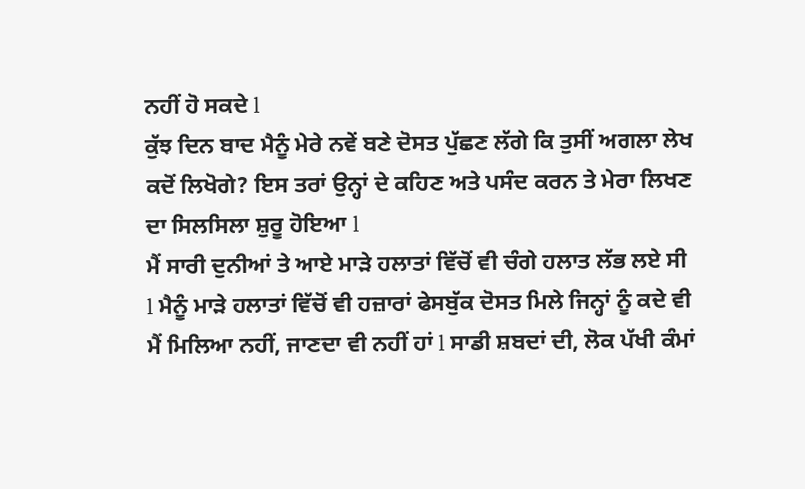ਨਹੀਂ ਹੋ ਸਕਦੇ l
ਕੁੱਝ ਦਿਨ ਬਾਦ ਮੈਨੂੰ ਮੇਰੇ ਨਵੇਂ ਬਣੇ ਦੋਸਤ ਪੁੱਛਣ ਲੱਗੇ ਕਿ ਤੁਸੀਂ ਅਗਲਾ ਲੇਖ ਕਦੋਂ ਲਿਖੋਗੇ? ਇਸ ਤਰਾਂ ਉਨ੍ਹਾਂ ਦੇ ਕਹਿਣ ਅਤੇ ਪਸੰਦ ਕਰਨ ਤੇ ਮੇਰਾ ਲਿਖਣ ਦਾ ਸਿਲਸਿਲਾ ਸ਼ੁਰੂ ਹੋਇਆ l
ਮੈਂ ਸਾਰੀ ਦੁਨੀਆਂ ਤੇ ਆਏ ਮਾੜੇ ਹਲਾਤਾਂ ਵਿੱਚੋਂ ਵੀ ਚੰਗੇ ਹਲਾਤ ਲੱਭ ਲਏ ਸੀ l ਮੈਨੂੰ ਮਾੜੇ ਹਲਾਤਾਂ ਵਿੱਚੋਂ ਵੀ ਹਜ਼ਾਰਾਂ ਫੇਸਬੁੱਕ ਦੋਸਤ ਮਿਲੇ ਜਿਨ੍ਹਾਂ ਨੂੰ ਕਦੇ ਵੀ ਮੈਂ ਮਿਲਿਆ ਨਹੀਂ, ਜਾਣਦਾ ਵੀ ਨਹੀਂ ਹਾਂ l ਸਾਡੀ ਸ਼ਬਦਾਂ ਦੀ, ਲੋਕ ਪੱਖੀ ਕੰਮਾਂ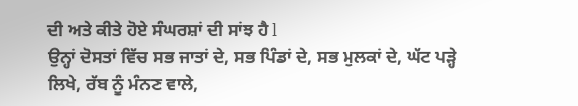ਦੀ ਅਤੇ ਕੀਤੇ ਹੋਏ ਸੰਘਰਸ਼ਾਂ ਦੀ ਸਾਂਝ ਹੈ l
ਉਨ੍ਹਾਂ ਦੋਸਤਾਂ ਵਿੱਚ ਸਭ ਜਾਤਾਂ ਦੇ, ਸਭ ਪਿੰਡਾਂ ਦੇ, ਸਭ ਮੁਲਕਾਂ ਦੇ, ਘੱਟ ਪੜ੍ਹੇ ਲਿਖੇ, ਰੱਬ ਨੂੰ ਮੰਨਣ ਵਾਲੇ,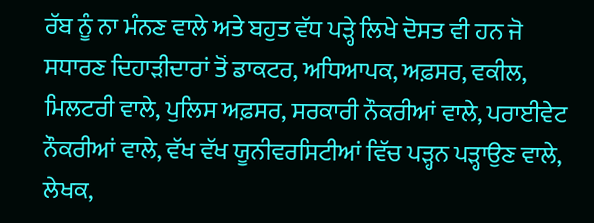ਰੱਬ ਨੂੰ ਨਾ ਮੰਨਣ ਵਾਲੇ ਅਤੇ ਬਹੁਤ ਵੱਧ ਪੜ੍ਹੇ ਲਿਖੇ ਦੋਸਤ ਵੀ ਹਨ ਜੋ ਸਧਾਰਣ ਦਿਹਾੜੀਦਾਰਾਂ ਤੋਂ ਡਾਕਟਰ, ਅਧਿਆਪਕ, ਅਫ਼ਸਰ, ਵਕੀਲ, ਮਿਲਟਰੀ ਵਾਲੇ, ਪੁਲਿਸ ਅਫ਼ਸਰ, ਸਰਕਾਰੀ ਨੌਕਰੀਆਂ ਵਾਲੇ, ਪਰਾਈਵੇਟ ਨੌਕਰੀਆਂ ਵਾਲੇ, ਵੱਖ ਵੱਖ ਯੂਨੀਵਰਸਿਟੀਆਂ ਵਿੱਚ ਪੜ੍ਹਨ ਪੜ੍ਹਾਉਣ ਵਾਲੇ, ਲੇਖਕ,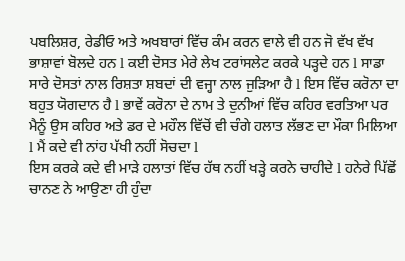ਪਬਲਿਸ਼ਰ, ਰੇਡੀਓ ਅਤੇ ਅਖਬਾਰਾਂ ਵਿੱਚ ਕੰਮ ਕਰਨ ਵਾਲੇ ਵੀ ਹਨ ਜੋ ਵੱਖ ਵੱਖ ਭਾਸ਼ਾਵਾਂ ਬੋਲਦੇ ਹਨ l ਕਈ ਦੋਸਤ ਮੇਰੇ ਲੇਖ ਟਰਾਂਸਲੇਟ ਕਰਕੇ ਪੜ੍ਹਦੇ ਹਨ l ਸਾਡਾ ਸਾਰੇ ਦੋਸਤਾਂ ਨਾਲ ਰਿਸ਼ਤਾ ਸ਼ਬਦਾਂ ਦੀ ਵਜ੍ਹਾ ਨਾਲ ਜੁੜਿਆ ਹੈ l ਇਸ ਵਿੱਚ ਕਰੋਨਾ ਦਾ ਬਹੁਤ ਯੋਗਦਾਨ ਹੈ l ਭਾਵੇਂ ਕਰੋਨਾ ਦੇ ਨਾਮ ਤੇ ਦੁਨੀਆਂ ਵਿੱਚ ਕਹਿਰ ਵਰਤਿਆ ਪਰ ਮੈਨੂੰ ਉਸ ਕਹਿਰ ਅਤੇ ਡਰ ਦੇ ਮਹੌਲ ਵਿੱਚੋਂ ਵੀ ਚੰਗੇ ਹਲਾਤ ਲੱਭਣ ਦਾ ਮੌਕਾ ਮਿਲਿਆ l ਮੈਂ ਕਦੇ ਵੀ ਨਾਂਹ ਪੱਖੀ ਨਹੀਂ ਸੋਚਦਾ l
ਇਸ ਕਰਕੇ ਕਦੇ ਵੀ ਮਾੜੇ ਹਲਾਤਾਂ ਵਿੱਚ ਹੱਥ ਨਹੀਂ ਖੜ੍ਹੇ ਕਰਨੇ ਚਾਹੀਦੇ l ਹਨੇਰੇ ਪਿੱਛੋਂ ਚਾਨਣ ਨੇ ਆਉਣਾ ਹੀ ਹੁੰਦਾ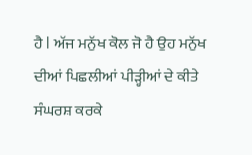ਹੈ l ਅੱਜ ਮਨੁੱਖ ਕੋਲ ਜੋ ਹੈ ਉਹ ਮਨੁੱਖ ਦੀਆਂ ਪਿਛਲੀਆਂ ਪੀੜ੍ਹੀਆਂ ਦੇ ਕੀਤੇ ਸੰਘਰਸ਼ ਕਰਕੇ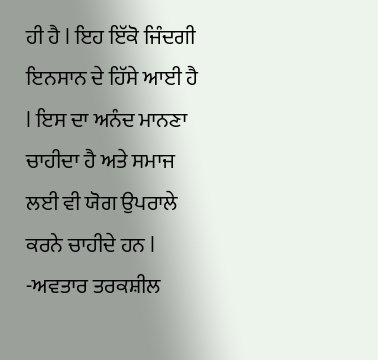ਹੀ ਹੈ l ਇਹ ਇੱਕੋ ਜਿੰਦਗੀ ਇਨਸਾਨ ਦੇ ਹਿੱਸੇ ਆਈ ਹੈ l ਇਸ ਦਾ ਅਨੰਦ ਮਾਨਣਾ ਚਾਹੀਦਾ ਹੈ ਅਤੇ ਸਮਾਜ ਲਈ ਵੀ ਯੋਗ ਉਪਰਾਲੇ ਕਰਨੇ ਚਾਹੀਦੇ ਹਨ l
-ਅਵਤਾਰ ਤਰਕਸ਼ੀਲ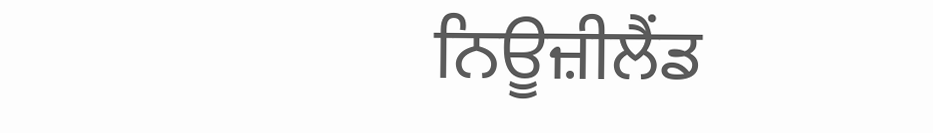ਨਿਊਜ਼ੀਲੈਂਡ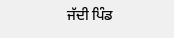ਜੱਦੀ ਪਿੰਡ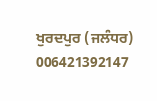ਖੁਰਦਪੁਰ (ਜਲੰਧਰ)
006421392147